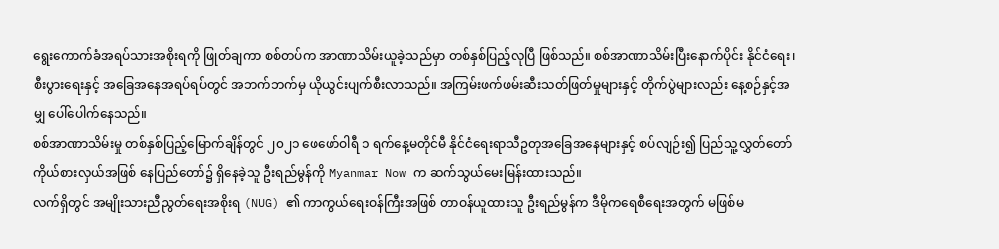ရွေးကောက်ခံအရပ်သားအစိုးရကို ဖြုတ်ချကာ စစ်တပ်က အာဏာသိမ်းယူခဲ့သည်မှာ တစ်နှစ်ပြည့်လုပြီ ဖြစ်သည်။ စစ်အာဏာသိမ်းပြီးနောက်ပိုင်း နိုင်ငံရေး၊ စီးပွားရေးနှင့် အခြေအနေအရပ်ရပ်တွင် အဘက်ဘက်မှ ယိုယွင်းပျက်စီးလာသည်။ အကြမ်းဖက်ဖမ်းဆီးသတ်ဖြတ်မှုများနှင့် တိုက်ပွဲများလည်း နေ့စဉ်နှင့်အမျှ ပေါ်ပေါက်နေသည်။
စစ်အာဏာသိမ်းမှု တစ်နှစ်ပြည့်မြောက်ချိန်တွင် ၂၀၂၁ ဖေဖော်ဝါရီ ၁ ရက်နေ့မတိုင်မီ နိုင်ငံရေးရာသီဥတုအခြေအနေများနှင့် စပ်လျဉ်း၍ ပြည်သူ့လွှတ်တော်ကိုယ်စားလှယ်အဖြစ် နေပြည်တော်၌ ရှိနေခဲ့သူ ဦးရည်မွန်ကို Myanmar Now က ဆက်သွယ်မေးမြန်းထားသည်။
လက်ရှိတွင် အမျိုးသားညီညွတ်ရေးအစိုးရ (NUG) ၏ ကာကွယ်ရေးဝန်ကြီးအဖြစ် တာဝန်ယူထားသူ ဦးရည်မွန်က ဒီမိုကရေစီရေးအတွက် မဖြစ်မ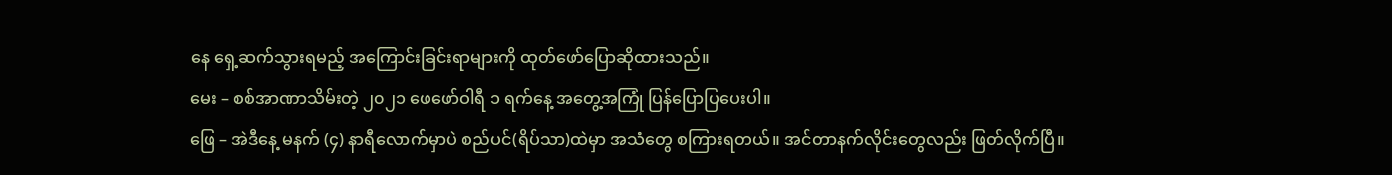နေ ရှေ့ဆက်သွားရမည့် အကြောင်းခြင်းရာများကို ထုတ်ဖော်ပြောဆိုထားသည်။
မေး – စစ်အာဏာသိမ်းတဲ့ ၂၀၂၁ ဖေဖော်ဝါရီ ၁ ရက်နေ့ အတွေ့အကြုံ ပြန်ပြောပြပေးပါ။
ဖြေ – အဲဒီနေ့ မနက် (၄) နာရီလောက်မှာပဲ စည်ပင်(ရိပ်သာ)ထဲမှာ အသံတွေ စကြားရတယ်။ အင်တာနက်လိုင်းတွေလည်း ဖြတ်လိုက်ပြီ။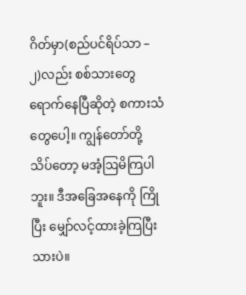ဂိတ်မှာ(စည်ပင်ရိပ်သာ – ၂)လည်း စစ်သားတွေရောက်နေပြီဆိုတဲ့ စကားသံတွေပေါ့။ ကျွန်တော်တို့ သိပ်တော့ မအံ့ဩမိကြပါဘူး။ ဒီအခြေအနေကို ကြိုပြီး မျှော်လင့်ထားခဲ့ကြပြီးသားပဲ။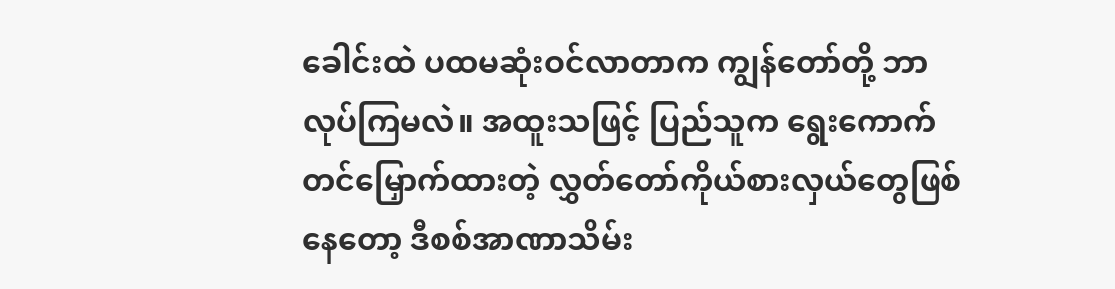ခေါင်းထဲ ပထမဆုံးဝင်လာတာက ကျွန်တော်တို့ ဘာလုပ်ကြမလဲ။ အထူးသဖြင့် ပြည်သူက ရွေးကောက်တင်မြှောက်ထားတဲ့ လွှတ်တော်ကိုယ်စားလှယ်တွေဖြစ်နေတော့ ဒီစစ်အာဏာသိမ်း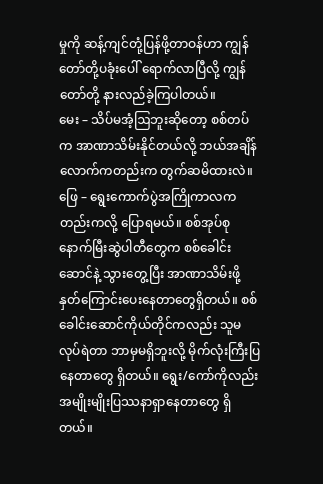မှုကို ဆန့်ကျင်တုံ့ပြန်ဖို့တာဝန်ဟာ ကျွန်တော်တို့ပခုံးပေါ် ရောက်လာပြီလို့ ကျွန်တော်တို့ နားလည်ခဲ့ကြပါတယ်။
မေး – သိပ်မအံ့ဩဘူးဆိုတော့ စစ်တပ်က အာဏာသိမ်းနိုင်တယ်လို့ ဘယ်အချိန်လောက်ကတည်းက တွက်ဆမိထားလဲ။
ဖြေ – ရွေးကောက်ပွဲအကြိုကာလကတည်းကလို့ ပြောရမယ်။ စစ်အုပ်စုနောက်မြီးဆွဲပါတီတွေက စစ်ခေါင်းဆောင်နဲ့ သွားတွေ့ပြီး အာဏာသိမ်းဖို့ နှတ်ကြောင်းပေးနေတာတွေရှိတယ်။ စစ်ခေါင်းဆောင်ကိုယ်တိုင်ကလည်း သူမလုပ်ရဲတာ ဘာမှမရှိဘူးလို့ မိုက်လုံးကြီးပြနေတာတွေ ရှိတယ်။ ရွေး/ကော်ကိုလည်း အမျိုးမျိုးပြဿနာရှာနေတာတွေ ရှိတယ်။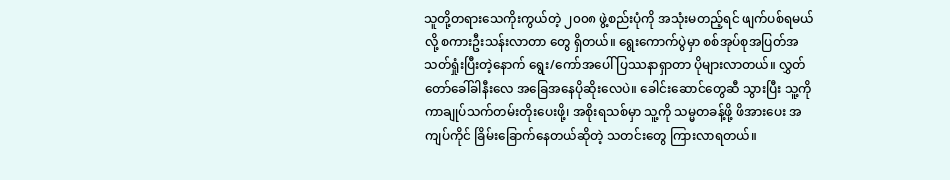သူတို့တရားသေကိုးကွယ်တဲ့ ၂၀၀၈ ဖွဲ့စည်းပုံကို အသုံးမတည့်ရင် ဖျက်ပစ်ရမယ်လို့ စကားဦးသန်းလာတာ တွေ ရှိတယ်။ ရွေးကောက်ပွဲမှာ စစ်အုပ်စုအပြတ်အသတ်ရှုံးပြီးတဲ့နောက် ရွေး/ကော်အပေါ် ပြဿနာရှာတာ ပိုများလာတယ်။ လွှတ်တော်ခေါ်ခါနီးလေ အခြေအနေပိုဆိုးလေပဲ။ ခေါင်းဆောင်တွေဆီ သွားပြီး သူ့ကို ကာချုပ်သက်တမ်းတိုးပေးဖို့၊ အစိုးရသစ်မှာ သူ့ကို သမ္မတခန့်ဖို့ ဖိအားပေး အကျပ်ကိုင် ခြိမ်းခြောက်နေတယ်ဆိုတဲ့ သတင်းတွေ ကြားလာရတယ်။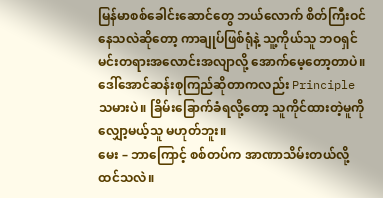မြန်မာစစ်ခေါင်းဆောင်တွေ ဘယ်လောက် စိတ်ကြီးဝင်နေသလဲဆိုတော့ ကာချုပ်ဖြစ်ရုံနဲ့ သူ့ကိုယ်သူ ဘဝရှင်မင်းတရားအလောင်းအလျာလို့ အောက်မေ့တော့တာပဲ။ ဒေါ်အောင်ဆန်းစုကြည်ဆိုတာကလည်း Principle သမားပဲ။ ခြိမ်းခြောက်ခံရလို့တော့ သူကိုင်ထားတဲ့မူကို လျှော့မယ့်သူ မဟုတ်ဘူး။
မေး – ဘာကြောင့် စစ်တပ်က အာဏာသိမ်းတယ်လို့ ထင်သလဲ။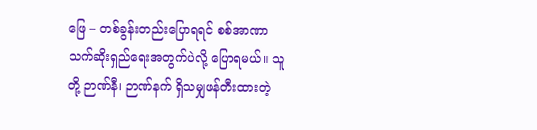ဖြေ – တစ်ခွန်းတည်းပြောရရင် စစ်အာဏာ သက်ဆိုးရှည်ရေးအတွက်ပဲလို့ ပြောရမယ်။ သူတို့ ဉာဏ်နီ၊ ဉာဏ်နက် ရှိသမျှဖန်တီးထားတဲ့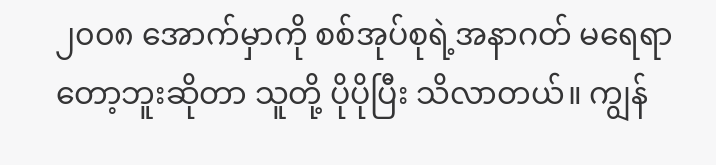၂၀၀၈ အောက်မှာကို စစ်အုပ်စုရဲ့အနာဂတ် မရေရာတော့ဘူးဆိုတာ သူတို့ ပိုပိုပြီး သိလာတယ်။ ကျွန်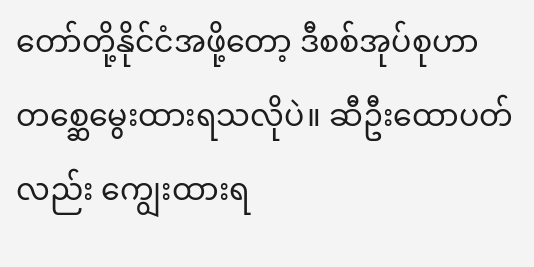တော်တို့နိုင်ငံအဖို့တော့ ဒီစစ်အုပ်စုဟာ တစ္ဆေမွေးထားရသလိုပဲ။ ဆီဦးထောပတ်လည်း ကျွေးထားရ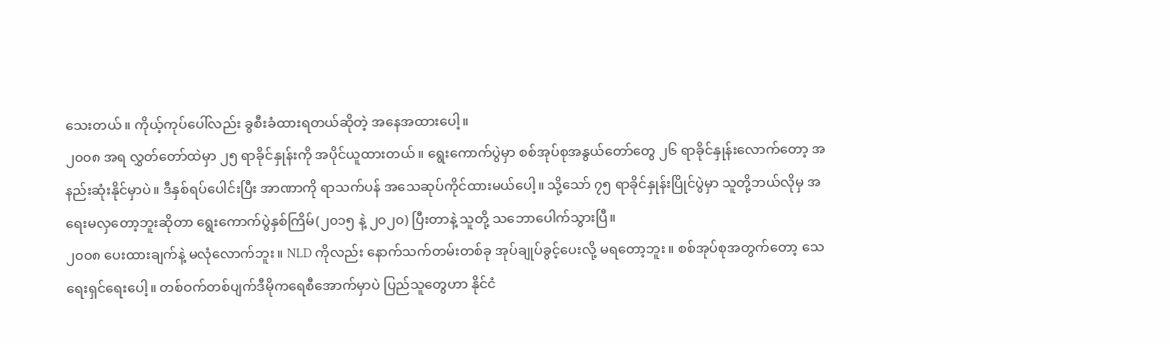သေးတယ်။ ကိုယ့်ကုပ်ပေါ်လည်း ခွစီးခံထားရတယ်ဆိုတဲ့ အနေအထားပေါ့။
၂၀၀၈ အရ လွှတ်တော်ထဲမှာ ၂၅ ရာခိုင်နှုန်းကို အပိုင်ယူထားတယ်။ ရွေးကောက်ပွဲမှာ စစ်အုပ်စုအနွယ်တော်တွေ ၂၆ ရာခိုင်နှုန်းလောက်တော့ အနည်းဆုံးနိုင်မှာပဲ။ ဒီနှစ်ရပ်ပေါင်းပြီး အာဏာကို ရာသက်ပန် အသေဆုပ်ကိုင်ထားမယ်ပေါ့။ သို့သော် ၇၅ ရာခိုင်နှုန်းပြိုင်ပွဲမှာ သူတို့ဘယ်လိုမှ အရေးမလှတော့ဘူးဆိုတာ ရွေးကောက်ပွဲနှစ်ကြိမ်(၂၀၁၅ နဲ့ ၂၀၂၀) ပြီးတာနဲ့ သူတို့ သဘောပေါက်သွားပြီ။
၂၀၀၈ ပေးထားချက်နဲ့ မလုံလောက်ဘူး။ NLD ကိုလည်း နောက်သက်တမ်းတစ်ခု အုပ်ချုပ်ခွင့်ပေးလို့ မရတော့ဘူး။ စစ်အုပ်စုအတွက်တော့ သေရေးရှင်ရေးပေါ့။ တစ်ဝက်တစ်ပျက်ဒီမိုကရေစီအောက်မှာပဲ ပြည်သူတွေဟာ နိုင်ငံ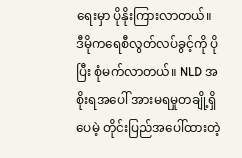ရေးမှာ ပိုနိုးကြားလာတယ်။ ဒီမိုကရေစီလွတ်လပ်ခွင့်ကို ပိုပြီး စုံမက်လာတယ်။ NLD အစိုးရအပေါ် အားမရမှုတချို့ရှိပေမဲ့ တိုင်းပြည်အပေါ်ထားတဲ့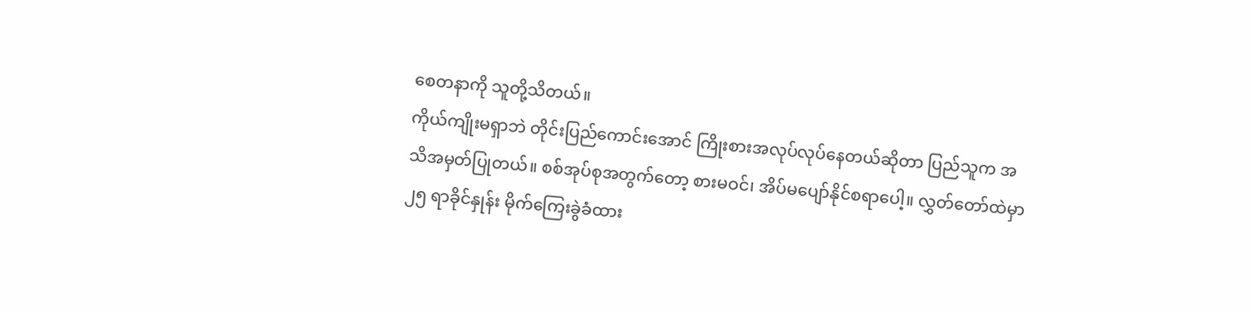စေတနာကို သူတို့သိတယ်။
ကိုယ်ကျိုးမရှာဘဲ တိုင်းပြည်ကောင်းအောင် ကြိုးစားအလုပ်လုပ်နေတယ်ဆိုတာ ပြည်သူက အသိအမှတ်ပြုတယ်။ စစ်အုပ်စုအတွက်တော့ စားမဝင်၊ အိပ်မပျော်နိုင်စရာပေါ့။ လွှတ်တော်ထဲမှာ ၂၅ ရာခိုင်နှုန်း မိုက်ကြေးခွဲခံထား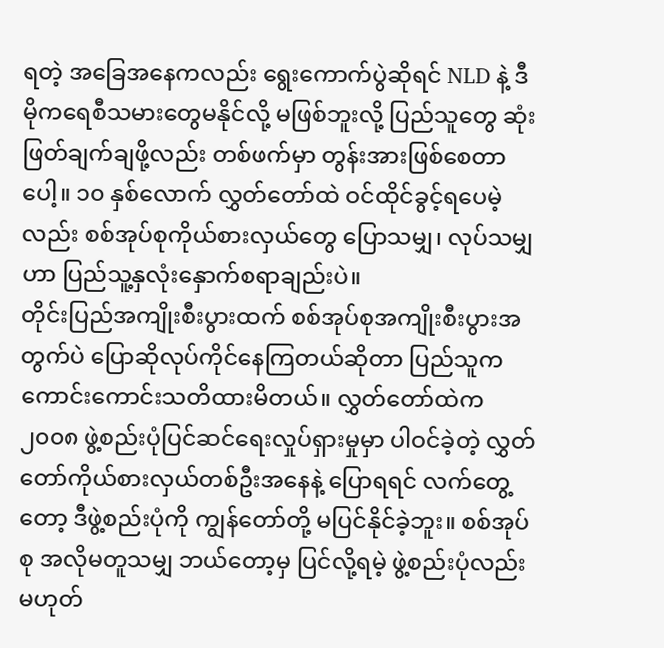ရတဲ့ အခြေအနေကလည်း ရွေးကောက်ပွဲဆိုရင် NLD နဲ့ ဒီမိုကရေစီသမားတွေမနိုင်လို့ မဖြစ်ဘူးလို့ ပြည်သူတွေ ဆုံးဖြတ်ချက်ချဖို့လည်း တစ်ဖက်မှာ တွန်းအားဖြစ်စေတာပေါ့။ ၁၀ နှစ်လောက် လွှတ်တော်ထဲ ဝင်ထိုင်ခွင့်ရပေမဲ့လည်း စစ်အုပ်စုကိုယ်စားလှယ်တွေ ပြောသမျှ၊ လုပ်သမျှဟာ ပြည်သူ့နှလုံးနှောက်စရာချည်းပဲ။
တိုင်းပြည်အကျိုးစီးပွားထက် စစ်အုပ်စုအကျိုးစီးပွားအတွက်ပဲ ပြောဆိုလုပ်ကိုင်နေကြတယ်ဆိုတာ ပြည်သူက ကောင်းကောင်းသတိထားမိတယ်။ လွှတ်တော်ထဲက ၂၀၀၈ ဖွဲ့စည်းပုံပြင်ဆင်ရေးလှုပ်ရှားမှုမှာ ပါဝင်ခဲ့တဲ့ လွှတ်တော်ကိုယ်စားလှယ်တစ်ဦးအနေနဲ့ ပြောရရင် လက်တွေ့တော့ ဒီဖွဲ့စည်းပုံကို ကျွန်တော်တို့ မပြင်နိုင်ခဲ့ဘူး။ စစ်အုပ်စု အလိုမတူသမျှ ဘယ်တော့မှ ပြင်လို့ရမဲ့ ဖွဲ့စည်းပုံလည်း မဟုတ်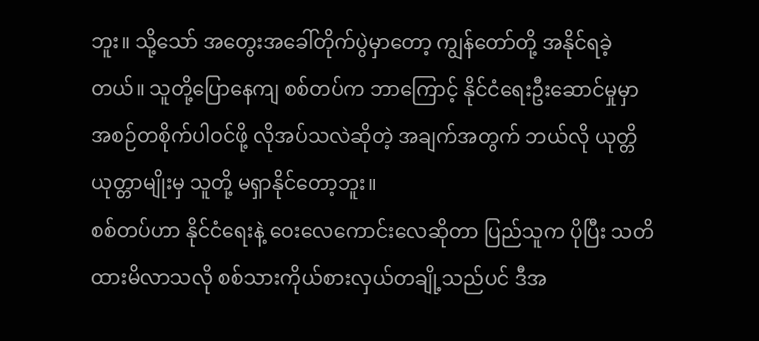ဘူး။ သို့သော် အတွေးအခေါ်တိုက်ပွဲမှာတော့ ကျွန်တော်တို့ အနိုင်ရခဲ့တယ်။ သူတို့ပြောနေကျ စစ်တပ်က ဘာကြောင့် နိုင်ငံရေးဦးဆောင်မှုမှာ အစဉ်တစိုက်ပါဝင်ဖို့ လိုအပ်သလဲဆိုတဲ့ အချက်အတွက် ဘယ်လို ယုတ္တိယုတ္တာမျိုးမှ သူတို့ မရှာနိုင်တော့ဘူး။
စစ်တပ်ဟာ နိုင်ငံရေးနဲ့ ဝေးလေကောင်းလေဆိုတာ ပြည်သူက ပိုပြီး သတိထားမိလာသလို စစ်သားကိုယ်စားလှယ်တချို့သည်ပင် ဒီအ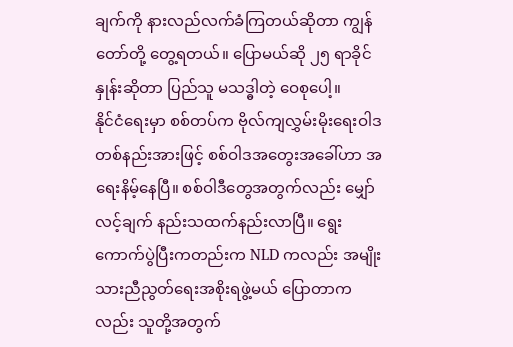ချက်ကို နားလည်လက်ခံကြတယ်ဆိုတာ ကျွန်တော်တို့ တွေ့ရတယ်။ ပြောမယ်ဆို ၂၅ ရာခိုင်နှုန်းဆိုတာ ပြည်သူ မသဒ္ဓါတဲ့ ဝေစုပေါ့။
နိုင်ငံရေးမှာ စစ်တပ်က ဗိုလ်ကျလွှမ်းမိုးရေးဝါဒ တစ်နည်းအားဖြင့် စစ်ဝါဒအတွေးအခေါ်ဟာ အရေးနိမ့်နေပြီ။ စစ်ဝါဒီတွေအတွက်လည်း မျှော်လင့်ချက် နည်းသထက်နည်းလာပြီ။ ရွေးကောက်ပွဲပြီးကတည်းက NLD ကလည်း အမျိုးသားညီညွတ်ရေးအစိုးရဖွဲ့မယ် ပြောတာကလည်း သူတို့အတွက်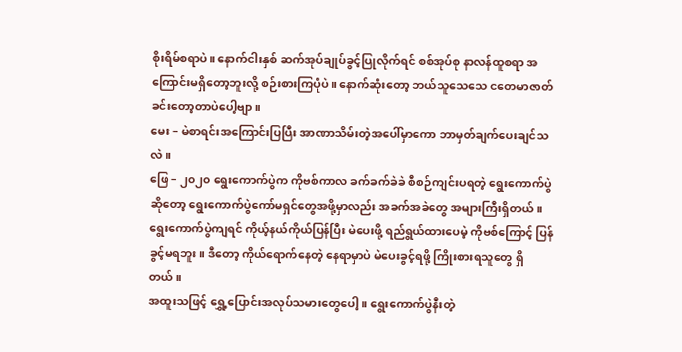စိုးရိမ်စရာပဲ။ နောက်ငါးနှစ် ဆက်အုပ်ချုပ်ခွင့်ပြုလိုက်ရင် စစ်အုပ်စု နာလန်ထူစရာ အကြောင်းမရှိတော့ဘူးလို့ စဉ်းစားကြပုံပဲ။ နောက်ဆုံးတော့ ဘယ်သူသေသေ ငတေမာဇာတ်ခင်းတော့တာပဲပေါ့ဗျာ။
မေး – မဲစာရင်းအကြောင်းပြပြီး အာဏာသိမ်းတဲ့အပေါ်မှာကော ဘာမှတ်ချက်ပေးချင်သလဲ။
ဖြေ – ၂၀၂၀ ရွေးကောက်ပွဲက ကိုဗစ်ကာလ ခက်ခက်ခဲခဲ စီစဉ်ကျင်းပရတဲ့ ရွေးကောက်ပွဲဆိုတော့ ရွေးကောက်ပွဲကော်မရှင်တွေအဖို့မှာလည်း အခက်အခဲတွေ အများကြီးရှိတယ်။ ရွေးကောက်ပွဲကျရင် ကိုယ့်နယ်ကိုယ်ပြန်ပြီး မဲပေးဖို့ ရည်ရွယ်ထားပေမဲ့ ကိုဗစ်ကြောင့် ပြန်ခွင့်မရဘူး။ ဒီတော့ ကိုယ်ရောက်နေတဲ့ နေရာမှာပဲ မဲပေးခွင့်ရဖို့ ကြိုးစားရသူတွေ ရှိတယ်။
အထူးသဖြင့် ရွှေ့ပြောင်းအလုပ်သမားတွေပေါ့။ ရွေးကောက်ပွဲနီးတဲ့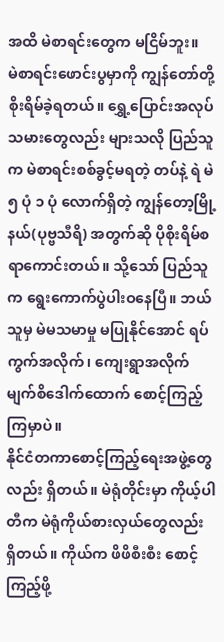အထိ မဲစာရင်းတွေက မငြိမ်ဘူး။
မဲစာရင်းဖောင်းပွမှာကို ကျွန်တော်တို့ စိုးရိမ်ခဲ့ရတယ်။ ရွှေ့ပြောင်းအလုပ်သမားတွေလည်း များသလို ပြည်သူက မဲစာရင်းစစ်ခွင့်မရတဲ့ တပ်နဲ့ ရဲ မဲ ၅ ပုံ ၁ ပုံ လောက်ရှိတဲ့ ကျွန်တော့မြို့နယ်(ပုဗ္ဗသီရိ) အတွက်ဆို ပိုစိုးရိမ်စရာကောင်းတယ်။ သို့သော် ပြည်သူက ရွေးကောက်ပွဲပါးဝနေပြီ။ ဘယ်သူမှ မဲမသမာမှု မပြုနိုင်အောင် ရပ်ကွက်အလိုက်၊ ကျေးရွာအလိုက် မျက်စိဒေါက်ထောက် စောင့်ကြည့်ကြမှာပဲ။
နိုင်ငံတကာစောင့်ကြည့်ရေးအဖွဲ့တွေလည်း ရှိတယ်။ မဲရုံတိုင်းမှာ ကိုယ့်ပါတီက မဲရုံကိုယ်စားလှယ်တွေလည်း ရှိတယ်။ ကိုယ်က ဖိဖိစီးစီး စောင့်ကြည့်ဖို့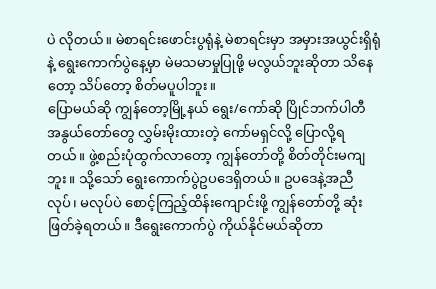ပဲ လိုတယ်။ မဲစာရင်းဖောင်းပွရုံနဲ့ မဲစာရင်းမှာ အမှားအယွင်းရှိရုံနဲ့ ရွေးကောက်ပွဲနေ့မှာ မဲမသမာမှုပြုဖို့ မလွယ်ဘူးဆိုတာ သိနေတော့ သိပ်တော့ စိတ်မပူပါဘူး။
ပြောမယ်ဆို ကျွန်တော့မြို့နယ် ရွေး/ကော်ဆို ပြိုင်ဘက်ပါတီ အနွယ်တော်တွေ လွှမ်းမိုးထားတဲ့ ကော်မရှင်လို့ ပြောလို့ရတယ်။ ဖွဲ့စည်းပုံထွက်လာတော့ ကျွန်တော်တို့ စိတ်တိုင်းမကျဘူး။ သို့သော် ရွေးကောက်ပွဲဥပဒေရှိတယ်။ ဥပဒေနဲ့အညီ လုပ်၊ မလုပ်ပဲ စောင့်ကြည့်ထိန်းကျောင်းဖို့ ကျွန်တော်တို့ ဆုံးဖြတ်ခဲ့ရတယ်။ ဒီရွေးကောက်ပွဲ ကိုယ်နိုင်မယ်ဆိုတာ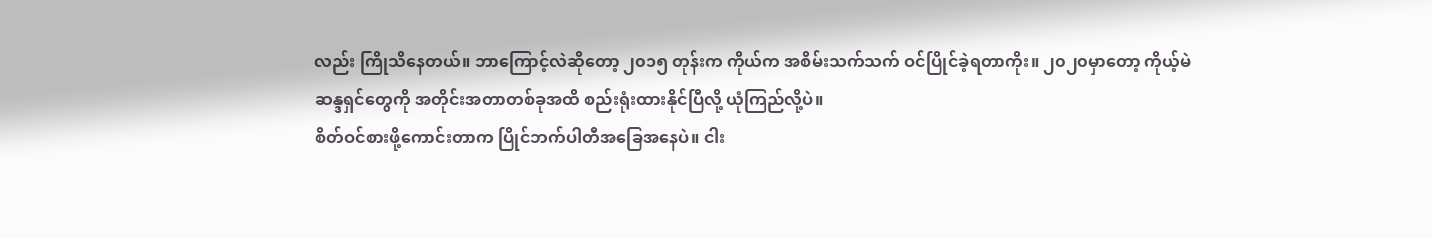လည်း ကြိုသိနေတယ်။ ဘာကြောင့်လဲဆိုတော့ ၂၀၁၅ တုန်းက ကိုယ်က အစိမ်းသက်သက် ဝင်ပြိုင်ခဲ့ရတာကိုး။ ၂၀၂၀မှာတော့ ကိုယ့်မဲဆန္ဒရှင်တွေကို အတိုင်းအတာတစ်ခုအထိ စည်းရုံးထားနိုင်ပြီလို့ ယုံကြည်လို့ပဲ။
စိတ်ဝင်စားဖို့ကောင်းတာက ပြိုင်ဘက်ပါတီအခြေအနေပဲ။ ငါး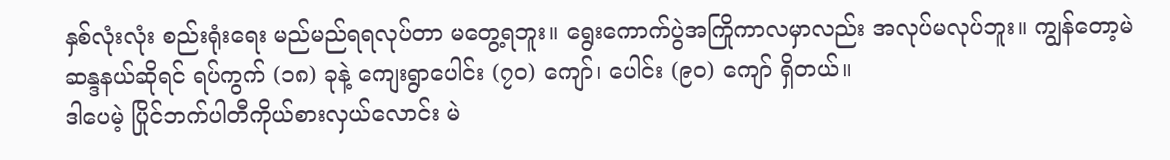နှစ်လုံးလုံး စည်းရုံးရေး မည်မည်ရရလုပ်တာ မတွေ့ရဘူး။ ရွေးကောက်ပွဲအကြိုကာလမှာလည်း အလုပ်မလုပ်ဘူး။ ကျွန်တော့မဲဆန္ဒနယ်ဆိုရင် ရပ်ကွက် (၁၈) ခုနဲ့ ကျေးရွာပေါင်း (၇၀) ကျော်၊ ပေါင်း (၉၀) ကျော် ရှိတယ်။
ဒါပေမဲ့ ပြိုင်ဘက်ပါတီကိုယ်စားလှယ်လောင်း မဲ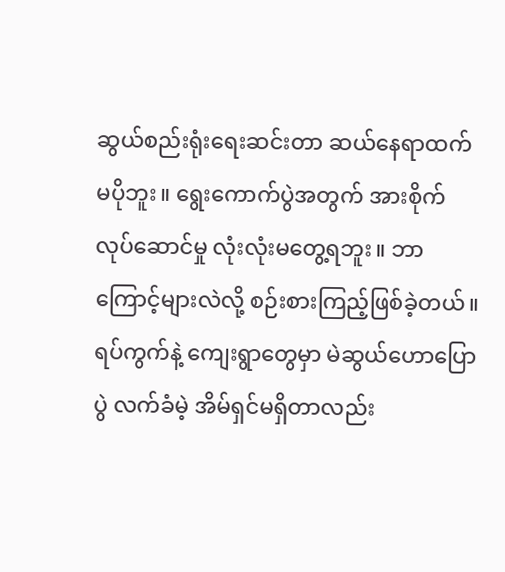ဆွယ်စည်းရုံးရေးဆင်းတာ ဆယ်နေရာထက် မပိုဘူး။ ရွေးကောက်ပွဲအတွက် အားစိုက်လုပ်ဆောင်မှု လုံးလုံးမတွေ့ရဘူး။ ဘာကြောင့်များလဲလို့ စဉ်းစားကြည့်ဖြစ်ခဲ့တယ်။ ရပ်ကွက်နဲ့ ကျေးရွာတွေမှာ မဲဆွယ်ဟောပြောပွဲ လက်ခံမဲ့ အိမ်ရှင်မရှိတာလည်း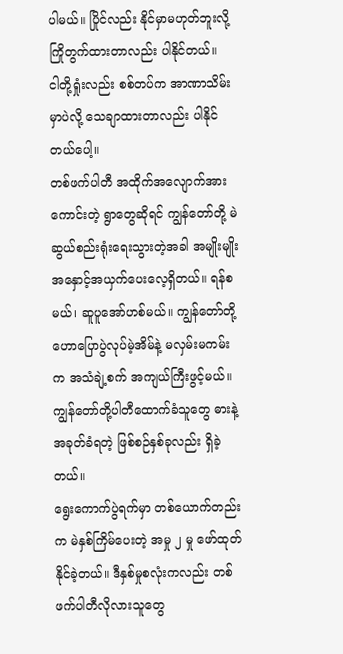ပါမယ်။ ပြိုင်လည်း နိုင်မှာမဟုတ်ဘူးလို့ ကြိုတွက်ထားတာလည်း ပါနိုင်တယ်။
ငါတို့ရှုံးလည်း စစ်တပ်က အာဏာသိမ်းမှာပဲလို့ သေချာထားတာလည်း ပါနိုင်တယ်ပေါ့။
တစ်ဖက်ပါတီ အထိုက်အလျောက်အားကောင်းတဲ့ ရွာတွေဆိုရင် ကျွန်တော်တို့ မဲဆွယ်စည်းရုံးရေးသွားတဲ့အခါ အမျိုးမျိုး အနှောင့်အယှက်ပေးလေ့ရှိတယ်။ ရန်စမယ်၊ ဆူပူအော်ဟစ်မယ်။ ကျွန်တော်တို့ဟောပြောပွဲလုပ်မဲ့အိမ်နဲ့ မလှမ်းမကမ်းက အသံချဲ့စက် အကျယ်ကြီးဖွင့်မယ်။ ကျွန်တော်တို့ပါတီထောက်ခံသူတွေ ဓားနဲ့ အခုတ်ခံရတဲ့ ဖြစ်စဉ်နှစ်ခုလည်း ရှိခဲ့တယ်။
ရွေးကောက်ပွဲရက်မှာ တစ်ယောက်တည်းက မဲနှစ်ကြိမ်ပေးတဲ့ အမှု ၂ မှု ဖော်ထုတ်နိုင်ခဲ့တယ်။ ဒီနှစ်မှုစလုံးကလည်း တစ်ဖက်ပါတီလိုလားသူတွေ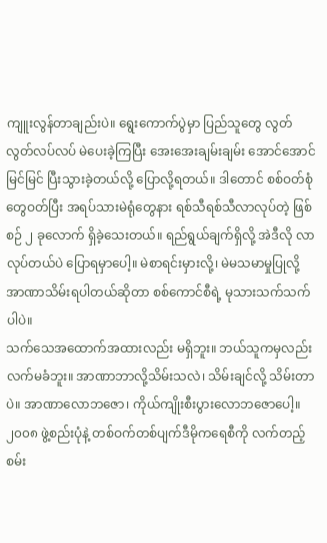ကျူးလွန်တာချည်းပဲ။ ရွေးကောက်ပွဲမှာ ပြည်သူတွေ လွတ်လွတ်လပ်လပ် မဲပေးခဲ့ကြပြီး အေးအေးချမ်းချမ်း အောင်အောင်မြင်မြင် ပြီးသွားခဲ့တယ်လို့ ပြောလို့ရတယ်။ ဒါတောင် စစ်ဝတ်စုံတွေဝတ်ပြီး အရပ်သားမဲရုံတွေနား ရစ်သီရစ်သီလာလုပ်တဲ့ ဖြစ်စဉ် ၂ ခုလောက် ရှိခဲ့သေးတယ်။ ရည်ရွယ်ချက်ရှိလို့ အဲဒီလို လာလုပ်တယ်ပဲ ပြောရမှာပေါ့။ မဲစာရင်းမှားလို့၊ မဲမသမာမှုပြုလို့ အာဏာသိမ်းရပါတယ်ဆိုတာ စစ်ကောင်စီရဲ့ မုသားသက်သက်ပါပဲ။
သက်သေအထောက်အထားလည်း မရှိဘူး။ ဘယ်သူကမှလည်း လက်မခံဘူး။ အာဏာဘာလို့သိမ်းသလဲ၊ သိမ်းချင်လို့ သိမ်းတာပဲ။ အာဏာလောဘဇော၊ ကိုယ်ကျိုးစီးပွားလောဘဇောပေါ့။၂၀၀၈ ဖွဲ့စည်းပုံနဲ့ တစ်ဝက်တစ်ပျက်ဒီမိုကရေစီကို လက်တည့်စမ်း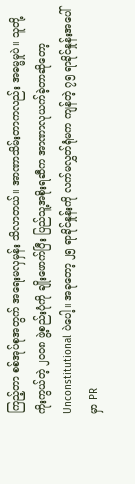ကြည့်တာ စစ်အုပ်စုအတွက် အရေးမလှမှန်း သိလာတယ်။ အာဏာသိမ်းတာကလည်း အဓမ္မမှုပဲ။ သူတို့ကိုးကွယ်တဲ့ ၂၀၀၈ ဖွဲ့စည်းပုံကို ချိုးဖောက်ပြီး ပြည်သူ့အစိုးရဆီက အာဏာလုယက်ခဲ့တာဆိုတော့ Unconstitutional ပဲပေါ့။ အခုတော့ ၂၅ ရာခိုင်နှုန်းကို လက်မလွှတ်ရုံမက ကျန်တဲ့ ၇၅ ရာခိုင်နှုန်းအပေါ်မှာ PR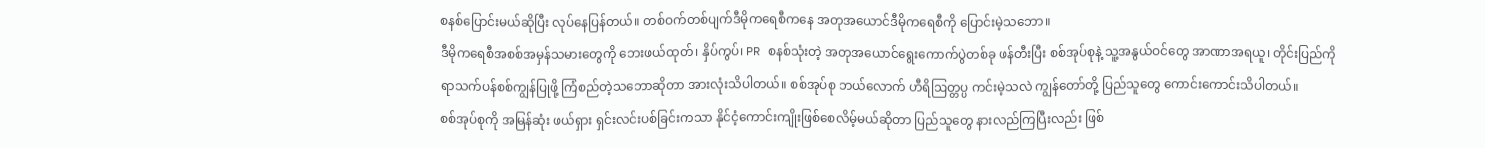စနစ်ပြောင်းမယ်ဆိုပြီး လုပ်နေပြန်တယ်။ တစ်ဝက်တစ်ပျက်ဒီမိုကရေစီကနေ အတုအယောင်ဒီမိုကရေစီကို ပြောင်းမဲ့သဘော။
ဒီမိုကရေစီအစစ်အမှန်သမားတွေကို ဘေးဖယ်ထုတ်၊ နှိပ်ကွပ်၊ PR စနစ်သုံးတဲ့ အတုအယောင်ရွေးကောက်ပွဲတစ်ခု ဖန်တီးပြီး စစ်အုပ်စုနဲ့ သူ့အနွယ်ဝင်တွေ အာဏာအရယူ၊ တိုင်းပြည်ကို ရာသက်ပန်စစ်ကျွန်ပြုဖို့ ကြံစည်တဲ့သဘောဆိုတာ အားလုံးသိပါတယ်။ စစ်အုပ်စု ဘယ်လောက် ဟီရိဩတ္တပ္ပ ကင်းမဲ့သလဲ ကျွန်တော်တို့ ပြည်သူတွေ ကောင်းကောင်းသိပါတယ်။
စစ်အုပ်စုကို အမြန်ဆုံး ဖယ်ရှား ရှင်းလင်းပစ်ခြင်းကသာ နိုင်ငံ့ကောင်းကျိုးဖြစ်စေလိမ့်မယ်ဆိုတာ ပြည်သူတွေ နားလည်ကြပြီးလည်း ဖြစ်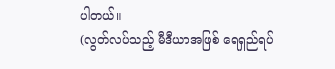ပါတယ်။
(လွတ်လပ်သည့် မီဒီယာအဖြစ် ရေရှည်ရပ်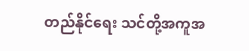တည်နိုင်ရေး သင်တို့အကူအ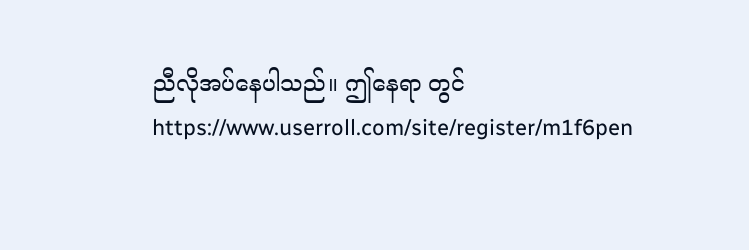ညီလိုအပ်နေပါသည်။ ဤနေရာ တွင် https://www.userroll.com/site/register/m1f6pen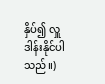နှိပ်၍ လှူဒါန်းနိုင်ပါသည်။)